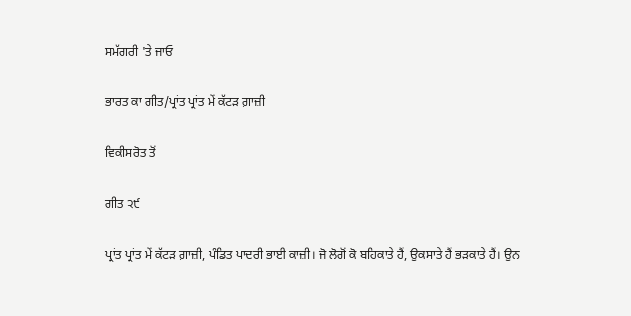ਸਮੱਗਰੀ 'ਤੇ ਜਾਓ

ਭਾਰਤ ਕਾ ਗੀਤ/ਪ੍ਰਾਂਤ ਪ੍ਰਾਂਤ ਮੇਂ ਕੱਟੜ ਗ਼ਾਜ਼ੀ

ਵਿਕੀਸਰੋਤ ਤੋਂ

ਗੀਤ ੨੯

ਪ੍ਰਾਂਤ ਪ੍ਰਾਂਤ ਮੇਂ ਕੱਟੜ ਗ਼ਾਜ਼ੀ, ਪੰਡਿਤ ਪਾਦਰੀ ਭਾਈ ਕਾਜ਼ੀ। ਜੋ ਲੋਗੋਂ ਕੋ ਬਹਿਕਾਤੇ ਹੈਂ, ਉਕਸਾਤੇ ਹੈਂ ਭੜਕਾਤੇ ਹੈਂ। ਉਨ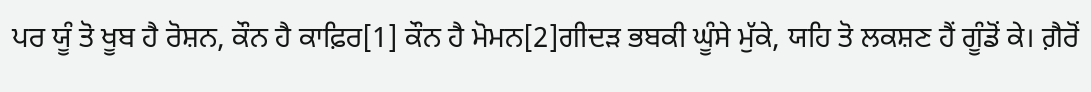ਪਰ ਯੂੰ ਤੋ ਖੂਬ ਹੈ ਰੋਸ਼ਨ, ਕੌਨ ਹੈ ਕਾਫ਼ਿਰ[1] ਕੌਨ ਹੈ ਮੋਮਨ[2]ਗੀਦੜ ਭਬਕੀ ਘੂੰਸੇ ਮੁੱਕੇ, ਯਹਿ ਤੋ ਲਕਸ਼ਣ ਹੈਂ ਗੂੰਡੋਂ ਕੇ। ਗ਼ੈਰੋਂ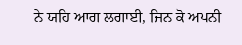ਨੇ ਯਹਿ ਆਗ ਲਗਾਈ, ਜਿਨ ਕੋ ਅਪਨੀ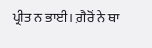ਪ੍ਰੀਤ ਨ ਭਾਈ। ਗ਼ੈਰੋਂ ਨੇ ਥਾ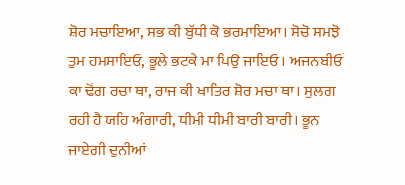ਸ਼ੋਰ ਮਚਾਇਆ, ਸਭ ਕੀ ਬੁੱਧੀ ਕੋ ਭਰਮਾਇਆ। ਸੋਚੋ ਸਮਝੋ ਤੁਮ ਹਮਸਾਇਓ, ਭੂਲੇ ਭਟਕੇ ਮਾ ਪਿਉ ਜਾਇਓ। ਅਜਨਬੀਓਂ ਕਾ ਢੋਂਗ ਰਚਾ ਥਾ, ਰਾਜ ਕੀ ਖਾਤਿਰ ਸ਼ੋਰ ਮਚਾ ਥਾ। ਸੁਲਗ ਰਹੀ ਹੈ ਯਹਿ ਅੰਗਾਰੀ, ਧੀਮੀ ਧੀਮੀ ਬਾਰੀ ਬਾਰੀ। ਭੂਨ ਜਾਏਗੀ ਦੁਨੀਆਂ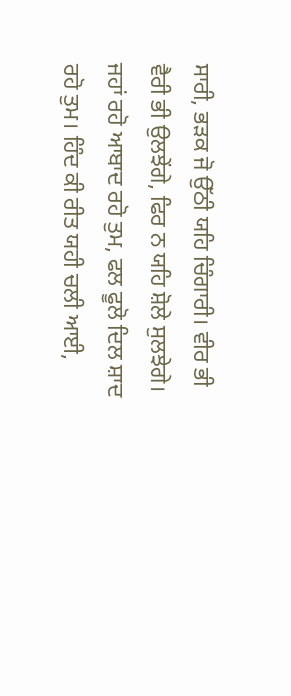ਸਾਰੀ, ਭੜਕ ਜੋ ਉੱਠੀ ਯਹਿ ਚਿੰਗਾਰੀ। ਵੀਰ ਭੀ ਵੈਰੀ ਭੀ ਉਲਝੇਂਗੇ, ਫਿਰ ਨ ਯਹਿ ਸ਼ੋਲੇ ਸੁਲਝੇਗੇ। ਜਹਾਂ ਰਹੋ ਆਬਾਦ ਰਹੋ ਤੁਮ, ਫਲ ਫੂਲੋ ਦਿਲ ਸ਼ਾਦ ਰਹੋ ਤੁਮ। ਹਿੰਦ ਕੀ ਰੀਤ ਯਹੀ ਚਲੀ ਆਈ,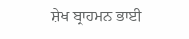ਸ਼ੇਖ ਬ੍ਰਾਹਮਨ ਭਾਈ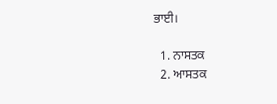ਭਾਈ।

  1. ਨਾਸਤਕ
  2. ਆਸਤਕ